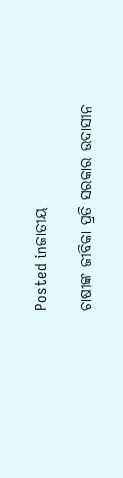Posted inଜାତୀୟ

ଚାଷୀଙ୍କ ଜୀବିକା ପ୍ରତି ସରକାର ଉଦାସୀନ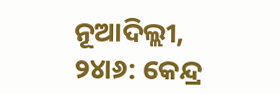ନୂଆଦିଲ୍ଲୀ, ୨୪ା୬: କେନ୍ଦ୍ର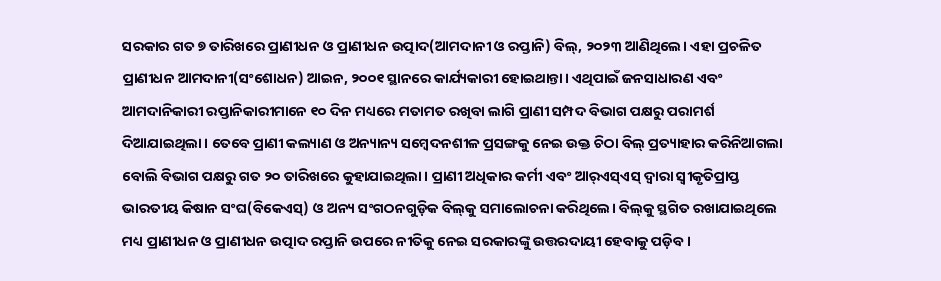ସରକାର ଗତ ୭ ତାରିଖରେ ପ୍ରାଣୀଧନ ଓ ପ୍ରାଣୀଧନ ଉତ୍ପାଦ(ଆମଦାନୀ ଓ ରପ୍ତାନି) ବିଲ୍‌, ୨୦୨୩ ଆଣିଥିଲେ। ଏହା ପ୍ରଚଳିତ ପ୍ରାଣୀଧନ ଆମଦାନୀ(ସଂଶୋଧନ) ଆଇନ, ୨୦୦୧ ସ୍ଥାନରେ କାର୍ଯ୍ୟକାରୀ ହୋଇଥାନ୍ତା। ଏଥିପାଇଁ ଜନସାଧାରଣ ଏବଂ ଆମଦାନିକାରୀ ରପ୍ତାନିକାରୀମାନେ ୧୦ ଦିନ ମଧ୍ୟରେ ମତାମତ ରଖିବା ଲାଗି ପ୍ରାଣୀ ସମ୍ପଦ ବିଭାଗ ପକ୍ଷରୁ ପରାମର୍ଶ ଦିଆଯାଇଥିଲା। ତେବେ ପ୍ରାଣୀ କଲ୍ୟାଣ ଓ ଅନ୍ୟାନ୍ୟ ସମ୍ବେଦନଶୀଳ ପ୍ରସଙ୍ଗକୁ ନେଇ ଉକ୍ତ ଚିଠା ବିଲ୍‌ ପ୍ରତ୍ୟାହାର କରିନିଆଗଲା ବୋଲି ବିଭାଗ ପକ୍ଷରୁ ଗତ ୨୦ ତାରିଖରେ କୁହାଯାଇଥିଲା। ପ୍ରାଣୀ ଅଧିକାର କର୍ମୀ ଏବଂ ଆର୍‌ଏସ୍‌ଏସ୍‌ ଦ୍ୱାରା ସ୍ବୀକୃତିପ୍ରାପ୍ତ ଭାରତୀୟ କିଷାନ ସଂଘ(ବିକେଏସ୍‌) ଓ ଅନ୍ୟ ସଂଗଠନଗୁଡ଼ିକ ବିଲ୍‌କୁ ସମାଲୋଚନା କରିଥିଲେ। ବିଲ୍‌କୁ ସ୍ଥଗିତ ରଖାଯାଇଥିଲେ ମଧ୍ୟ ପ୍ରାଣୀଧନ ଓ ପ୍ରାଣୀଧନ ଉତ୍ପାଦ ରପ୍ତାନି ଉପରେ ନୀତିକୁ ନେଇ ସରକାରଙ୍କୁ ଉତ୍ତରଦାୟୀ ହେବାକୁ ପଡ଼ିବ।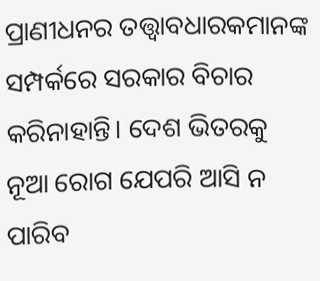ପ୍ରାଣୀଧନର ତତ୍ତ୍ୱାବଧାରକମାନଙ୍କ ସମ୍ପର୍କରେ ସରକାର ବିଚାର କରିନାହାନ୍ତି। ଦେଶ ଭିତରକୁ ନୂଆ ରୋଗ ଯେପରି ଆସି ନ ପାରିବ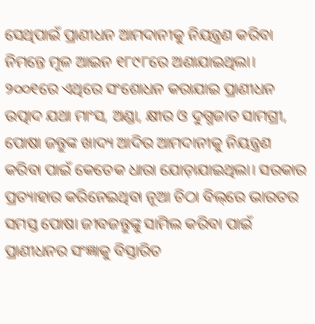ସେଥିପାଇଁ ପ୍ରାଣୀଧନ ଆମଦାନୀକୁ ନିୟନ୍ତ୍ରଣ କରିବା ନିମନ୍ତେ ମୂଳ ଆଇନ ୧୮୯୮ରେ ଅଣାଯାଇଥିଲା। ୨୦୦୧ରେ ଏଥିରେ ସଂଶୋଧନ କରାଯାଇ ପ୍ରାଣୀଧନ ଉତ୍ପାଦ ଯଥା ମାଂସ, ଅଣ୍ଡା, କ୍ଷୀର ଓ ଦୁଗ୍ଧଜାତ ସାମଗ୍ରୀ, ପୋଷା ଜନ୍ତୁଙ୍କ ଖାଦ୍ୟ ଆଦିର ଆମଦାନୀକୁ ନିୟନ୍ତ୍ରଣ କରିବା ପାଇଁ କେତେକ ଧାରା ଯୋଡ଼ାଯାଇଥିଲା। ସରକାର ପ୍ରତ୍ୟାହାର କରିନେଇଥିବା ନୂଆ ଚିଠା ବିଲ୍‌ରେ ଭାରତର ସମସ୍ତ ପୋଷା ଜୀବଜନ୍ତୁଙ୍କୁ ସାମିଲ କରିବା ପାଇଁ ପ୍ରାଣୀଧନର ସଂଜ୍ଞାକୁ ବିସ୍ତାରିତ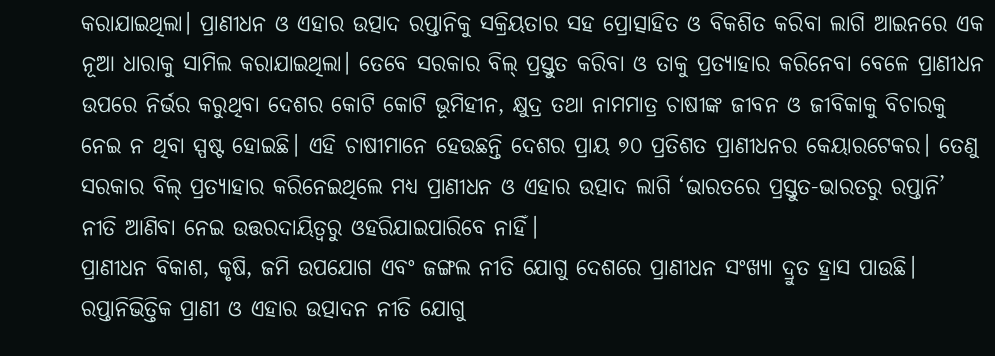କରାଯାଇଥିଲା। ପ୍ରାଣୀଧନ ଓ ଏହାର ଉତ୍ପାଦ ରପ୍ତାନିକୁ ସକ୍ରିୟତାର ସହ ପ୍ରୋତ୍ସାହିତ ଓ ବିକଶିତ କରିବା ଲାଗି ଆଇନରେ ଏକ ନୂଆ ଧାରାକୁ ସାମିଲ କରାଯାଇଥିଲା। ତେବେ ସରକାର ବିଲ୍‌ ପ୍ରସ୍ତୁତ କରିବା ଓ ତାକୁ ପ୍ରତ୍ୟାହାର କରିନେବା ବେଳେ ପ୍ରାଣୀଧନ ଉପରେ ନିର୍ଭର କରୁଥିବା ଦେଶର କୋଟି କୋଟି ଭୂମିହୀନ, କ୍ଷୁଦ୍ର ତଥା ନାମମାତ୍ର ଚାଷୀଙ୍କ ଜୀବନ ଓ ଜୀବିକାକୁ ବିଚାରକୁ ନେଇ ନ ଥିବା ସ୍ପଷ୍ଟ ହୋଇଛି। ଏହି ଚାଷୀମାନେ ହେଉଛନ୍ତି ଦେଶର ପ୍ରାୟ ୭୦ ପ୍ରତିଶତ ପ୍ରାଣୀଧନର କେୟାରଟେକର। ତେଣୁ ସରକାର ବିଲ୍‌ ପ୍ରତ୍ୟାହାର କରିନେଇଥିଲେ ମଧ୍ୟ ପ୍ରାଣୀଧନ ଓ ଏହାର ଉତ୍ପାଦ ଲାଗି ‘ଭାରତରେ ପ୍ରସ୍ତୁତ-ଭାରତରୁ ରପ୍ତାନି’ ନୀତି ଆଣିବା ନେଇ ଉତ୍ତରଦାୟିତ୍ୱରୁ ଓହରିଯାଇପାରିବେ ନାହିଁ।
ପ୍ରାଣୀଧନ ବିକାଶ, କୃଷି, ଜମି ଉପଯୋଗ ଏବଂ ଜଙ୍ଗଲ ନୀତି ଯୋଗୁ ଦେଶରେ ପ୍ରାଣୀଧନ ସଂଖ୍ୟା ଦ୍ରୁତ ହ୍ରାସ ପାଉଛି। ରପ୍ତାନିଭିତ୍ତିକ ପ୍ରାଣୀ ଓ ଏହାର ଉତ୍ପାଦନ ନୀତି ଯୋଗୁ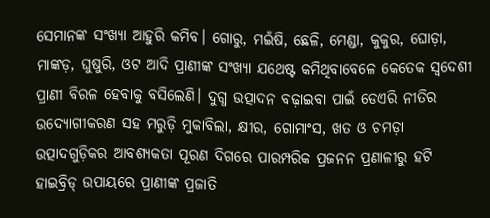ସେମାନଙ୍କ ସଂଖ୍ୟା ଆହୁରି କମିବ। ଗୋରୁ, ମଇଁଷି, ଛେଳି, ମେଣ୍ଡା, କୁକୁର, ଘୋଡ଼ା, ମାଙ୍କଡ଼, ଘୁଷୁରି, ଓଟ ଆଦି ପ୍ରାଣୀଙ୍କ ସଂଖ୍ୟା ଯଥେଷ୍ଟ କମିଥିବାବେଳେ କେତେକ ସ୍ବଦେଶୀ ପ୍ରାଣୀ ବିରଳ ହେବାକୁ ବସିଲେଣି। ଦୁଗ୍ଧ ଉତ୍ପାଦନ ବଢ଼ାଇବା ପାଇଁ ଡେଏରି ନୀତିର ଉଦ୍ୟୋଗୀକରଣ ସହ ମରୁଡ଼ି ମୁକାବିଲା, କ୍ଷୀର, ଗୋମାଂସ, ଖତ ଓ ଚମଡ଼ା ଉତ୍ପାଦଗୁଡ଼ିକର ଆବଶ୍ୟକତା ପୂରଣ ଦିଗରେ ପାରମ୍ପରିକ ପ୍ରଜନନ ପ୍ରଣାଳୀରୁ ହଟି ହାଇବ୍ରିଡ୍‌ ଉପାୟରେ ପ୍ରାଣୀଙ୍କ ପ୍ରଜାତି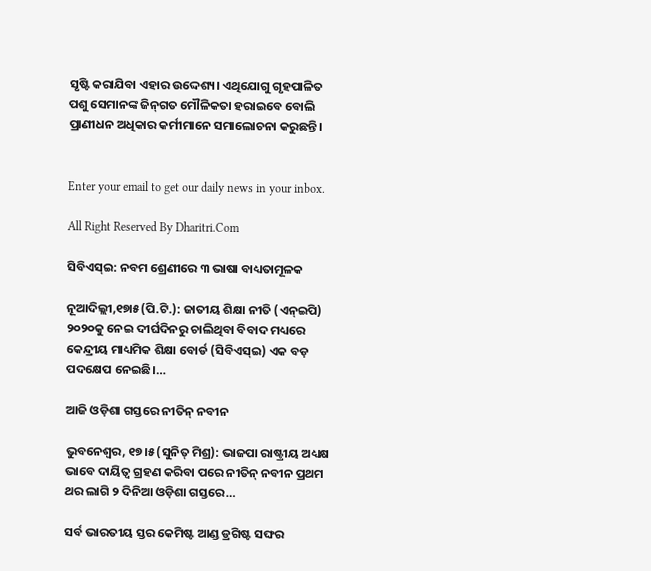ସୃଷ୍ଟି କରାଯିବା ଏହାର ଉଦ୍ଦେଶ୍ୟ। ଏଥିଯୋଗୁ ଗୃହପାଳିତ ପଶୁ ସେମାନଙ୍କ ଜିନ୍‌ଗତ ମୌଳିକତା ହରାଇବେ ବୋଲି ପ୍ରାଣୀଧନ ଅଧିକାର କର୍ମୀମାନେ ସମାଲୋଚନା କରୁଛନ୍ତି।


Enter your email to get our daily news in your inbox.

All Right Reserved By Dharitri.Com

ସିବିଏସ୍‌ଇ: ନବମ ଶ୍ରେଣୀରେ ୩ ଭାଷା ବାଧ୍ୟତାମୂଳକ

ନୂଆଦିଲ୍ଲୀ,୧୭ା୫(ପି.ଟି.): ଜାତୀୟ ଶିକ୍ଷା ନୀତି (ଏନ୍‌ଇପି) ୨୦୨୦କୁ ନେଇ ଦୀର୍ଘଦିନରୁ ଚାଲିଥିବା ବିବାଦ ମଧ୍ୟରେ କେନ୍ଦ୍ରୀୟ ମାଧ୍ୟମିକ ଶିକ୍ଷା ବୋର୍ଡ (ସିବିଏସ୍‌ଇ) ଏକ ବଡ଼ ପଦକ୍ଷେପ ନେଇଛି।…

ଆଜି ଓଡ଼ିଶା ଗସ୍ତରେ ନୀତିନ୍‌ ନବୀନ

ଭୁବନେଶ୍ୱର, ୧୭।୫(ସୁନିତ୍‌ ମିଶ୍ର): ଭାଜପା ରାଷ୍ଟ୍ରୀୟ ଅଧ୍ୟକ୍ଷ ଭାବେ ଦାୟିତ୍ୱ ଗ୍ରହଣ କରିବା ପରେ ନୀତିନ୍‌ ନବୀନ ପ୍ରଥମ ଥର ଲାଗି ୨ ଦିନିଆ ଓଡ଼ିଶା ଗସ୍ତରେ…

ସର୍ବ ଭାରତୀୟ ସ୍ତର କେମିଷ୍ଟ ଆଣ୍ଡ ଡ୍ରଗିଷ୍ଟ ସଙ୍ଘର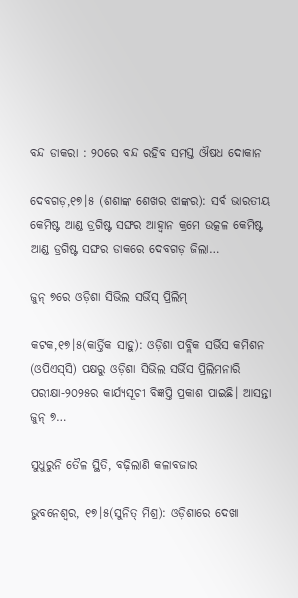ବନ୍ଦ ଡାକରା : ୨୦ରେ ବନ୍ଦ ରହିବ ସମସ୍ତ ଔଷଧ ଦୋକାନ

ଦେବଗଡ଼,୧୭।୫ (ଶଶାଙ୍କ ଶେଖର ଝାଙ୍କର): ସର୍ବ ଭାରତୀୟ କେମିଷ୍ଟ ଆଣ୍ଡ ଡ୍ରଗିଷ୍ଟ ସଙ୍ଘର ଆହ୍ୱାନ କ୍ରମେ ଉତ୍କଳ କେମିଷ୍ଟ ଆଣ୍ଡ ଡ୍ରଗିଷ୍ଟ ସଙ୍ଘର ଡାକରେ ଦେବଗଡ଼ ଜିଲା…

ଜୁନ୍‌ ୭ରେ ଓଡ଼ିଶା ସିଭିଲ ସର୍ଭିସ୍‌ ପ୍ରିଲିମ୍‌

କଟକ,୧୭।୫(କାର୍ତ୍ତିକ ସାହୁ): ଓଡ଼ିଶା ପବ୍ଲିକ ସର୍ଭିସ କମିଶନ (ଓପିଏସ୍‌ସି) ପକ୍ଷରୁ ଓଡ଼ିଶା ସିଭିଲ ସର୍ଭିସ ପ୍ରିଲିମନାରି ପରୀକ୍ଷା-୨୦୨୫ର କାର୍ଯ୍ୟସୂଚୀ ବିଜ୍ଞପ୍ତି ପ୍ରକାଶ ପାଇଛି। ଆସନ୍ତା ଜୁନ୍‌ ୭…

ସୁଧୁରୁନି ତୈଳ ସ୍ଥିତି, ବଢ଼ିଲାଣି କଳାବଜାର

ଭୁବନେଶ୍ୱର, ୧୭।୫(ସୁନିତ୍‌ ମିଶ୍ର): ଓଡ଼ିଶାରେ ଦେଖା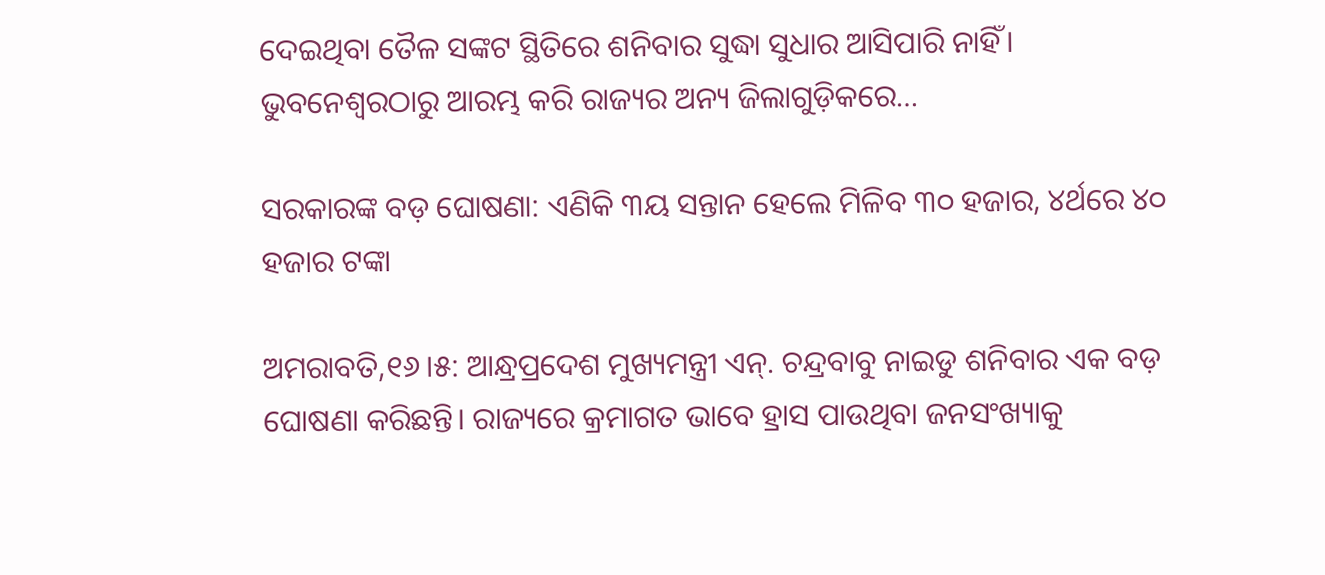ଦେଇଥିବା ତୈଳ ସଙ୍କଟ ସ୍ଥିତିରେ ଶନିବାର ସୁଦ୍ଧା ସୁଧାର ଆସିପାରି ନାହିଁ। ଭୁବନେଶ୍ୱରଠାରୁ ଆରମ୍ଭ କରି ରାଜ୍ୟର ଅନ୍ୟ ଜିଲାଗୁଡ଼ିକରେ…

ସରକାରଙ୍କ ବଡ଼ ଘୋଷଣା: ଏଣିକି ୩ୟ ସନ୍ତାନ ହେଲେ ମିଳିବ ୩୦ ହଜାର, ୪ର୍ଥରେ ୪୦ ହଜାର ଟଙ୍କା

ଅମରାବତି,୧୬।୫: ଆନ୍ଧ୍ରପ୍ରଦେଶ ମୁଖ୍ୟମନ୍ତ୍ରୀ ଏନ୍‌. ଚନ୍ଦ୍ରବାବୁ ନାଇଡୁ ଶନିବାର ଏକ ବଡ଼ ଘୋଷଣା କରିଛନ୍ତି। ରାଜ୍ୟରେ କ୍ରମାଗତ ଭାବେ ହ୍ରାସ ପାଉଥିବା ଜନସଂଖ୍ୟାକୁ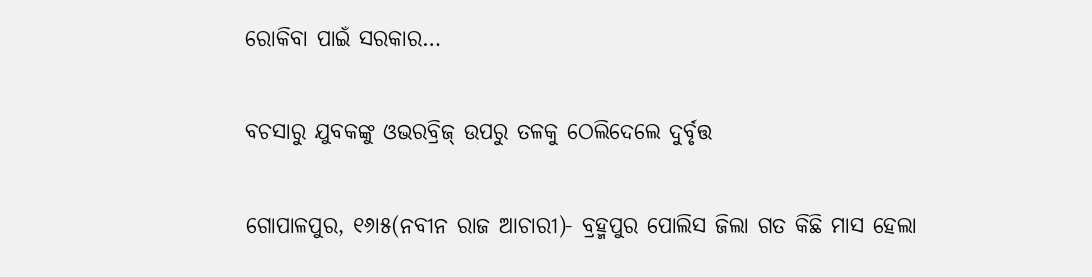ରୋକିବା ପାଇଁ ସରକାର…

ବଚସାରୁ ଯୁବକଙ୍କୁ ଓଭରବ୍ରିଜ୍‌ ଉପରୁ ତଳକୁ ଠେଲିଦେଲେ ଦୁର୍ବୃତ୍ତ

ଗୋପାଳପୁର, ୧୬ା୫(ନବୀନ ରାଜ ଆଚାରୀ)- ବ୍ରହ୍ମପୁର ପୋଲିସ ଜିଲା ଗତ କିଛି ମାସ ହେଲା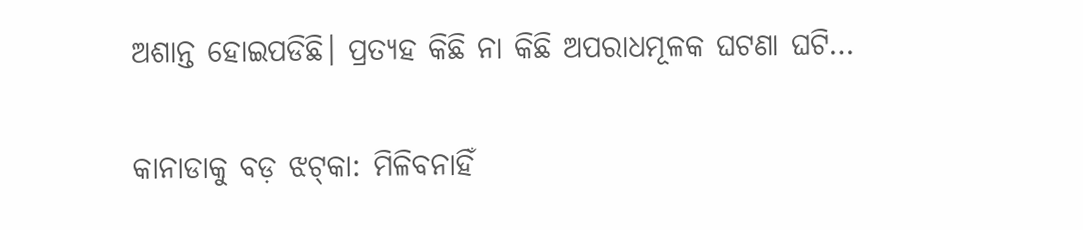ଅଶାନ୍ତ ହୋଇପଡିଛି। ପ୍ରତ୍ୟହ କିଛି ନା କିଛି ଅପରାଧମୂଳକ ଘଟଣା ଘଟି…

କାନାଡାକୁ ବଡ଼ ଝଟ୍‌କା: ମିଳିବନାହିଁ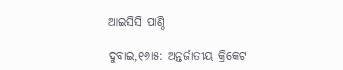ଆଇସିସି ପାଣ୍ଠି

ଦୁବାଇ,୧୬ା୫: ଅନ୍ତର୍ଜାତୀୟ କ୍ରିକେଟ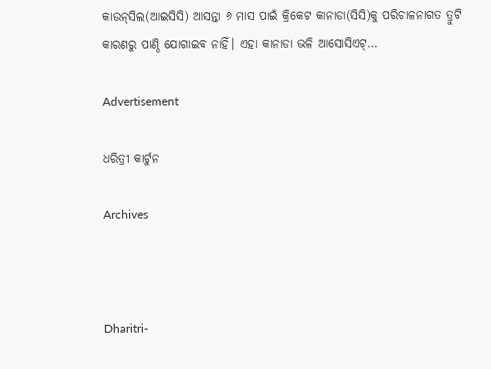କାଉନ୍‌ସିଲ(ଆଇସିସି) ଆସନ୍ତା ୬ ମାସ ପାଇଁ କ୍ରିକେଟ କାନାଡା(ସିସି)କୁ ପରିଚାଳନାଗତ ତ୍ରୁଟି କାରଣରୁ ପାଣ୍ଠି ଯୋଗାଇବ ନାହିଁ। ଏହା କାନାଡା ଭଳି ଆସୋସିଏଟ୍‌…

Advertisement

ଧରିତ୍ରୀ କାର୍ଟୁନ

Archives



Dharitri-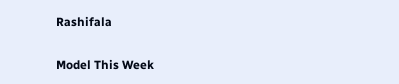Rashifala

Model This Week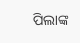ପିଲାଙ୍କ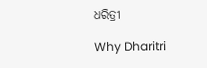ଧରିତ୍ରୀ

Why Dharitri